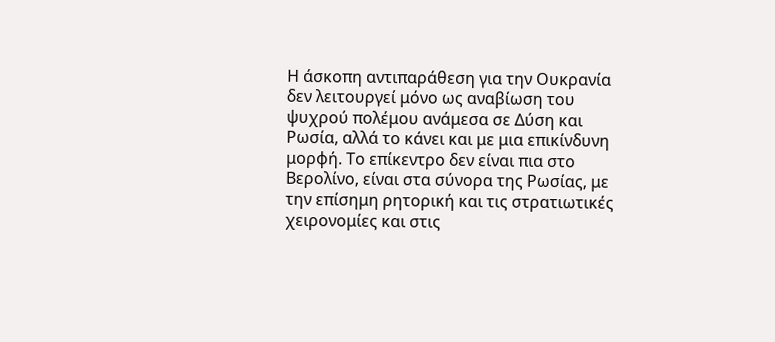Η άσκοπη αντιπαράθεση για την Ουκρανία δεν λειτουργεί μόνο ως αναβίωση του ψυχρού πολέμου ανάμεσα σε Δύση και Ρωσία, αλλά το κάνει και με μια επικίνδυνη μορφή. Το επίκεντρο δεν είναι πια στο Βερολίνο, είναι στα σύνορα της Ρωσίας, με την επίσημη ρητορική και τις στρατιωτικές χειρονομίες και στις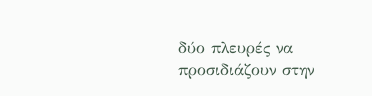δύο πλευρές να προσιδιάζουν στην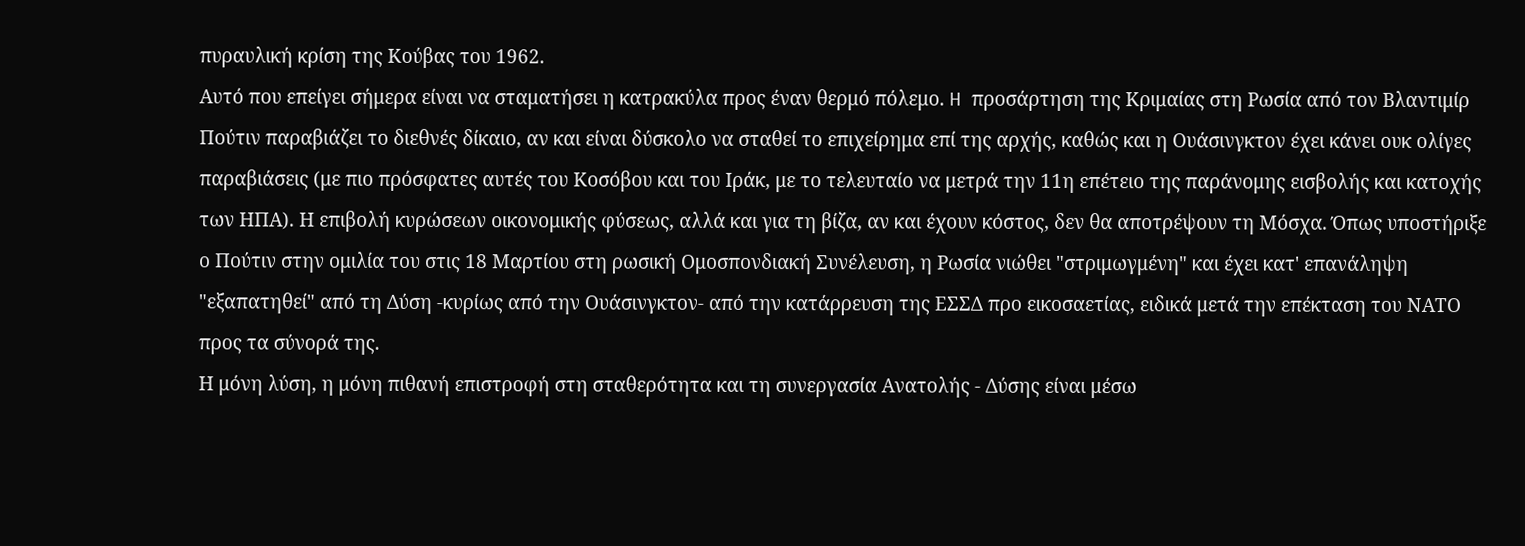πυραυλική κρίση της Κούβας του 1962.
Αυτό που επείγει σήμερα είναι να σταματήσει η κατρακύλα προς έναν θερμό πόλεμο. H προσάρτηση της Κριμαίας στη Ρωσία από τον Βλαντιμίρ Πούτιν παραβιάζει το διεθνές δίκαιο, αν και είναι δύσκολο να σταθεί το επιχείρημα επί της αρχής, καθώς και η Ουάσινγκτον έχει κάνει ουκ ολίγες παραβιάσεις (με πιο πρόσφατες αυτές του Κοσόβου και του Ιράκ, με το τελευταίο να μετρά την 11η επέτειο της παράνομης εισβολής και κατοχής των ΗΠΑ). Η επιβολή κυρώσεων οικονομικής φύσεως, αλλά και για τη βίζα, αν και έχουν κόστος, δεν θα αποτρέψουν τη Μόσχα. Όπως υποστήριξε ο Πούτιν στην ομιλία του στις 18 Μαρτίου στη ρωσική Ομοσπονδιακή Συνέλευση, η Ρωσία νιώθει "στριμωγμένη" και έχει κατ' επανάληψη "εξαπατηθεί" από τη Δύση -κυρίως από την Ουάσινγκτον- από την κατάρρευση της ΕΣΣΔ προ εικοσαετίας, ειδικά μετά την επέκταση του ΝΑΤΟ προς τα σύνορά της.
Η μόνη λύση, η μόνη πιθανή επιστροφή στη σταθερότητα και τη συνεργασία Ανατολής - Δύσης είναι μέσω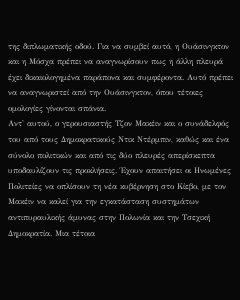της διπλωματικής οδού. Για να συμβεί αυτό, η Ουάσινγκτον και η Μόσχα πρέπει να αναγνωρίσουν πως η άλλη πλευρά έχει δικαιολογημένα παράπονα και συμφέροντα. Αυτό πρέπει να αναγνωριστεί από την Ουάσινγκτον, όπου τέτοιες ομολογίες γίνονται σπάνια.
Αντ' αυτού, ο γερουσιαστής Τζον Μακέιν και ο συνάδελφός του από τους Δημοκρατικούς Ντικ Ντέρμπιν, καθώς και ένα σύνολο πολιτικών και από τις δύο πλευρές απερίσκεπτα υποδαυλίζουν τις προκλήσεις. Έχουν απαιτήσει οι Ηνωμένες Πολιτείες να οπλίσουν τη νέα κυβέρνηση στο Κίεβο, με τον Μακέιν να καλεί για την εγκατάσταση συστημάτων αντιπυραυλικής άμυνας στην Πολωνία και την Τσεχική Δημοκρατία. Μια τέτοια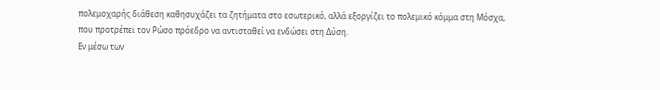πολεμοχαρής διάθεση καθησυχάζει τα ζητήματα στο εσωτερικό, αλλά εξοργίζει το πολεμικό κόμμα στη Μόσχα, που προτρέπει τον Ρώσο πρόεδρο να αντισταθεί να ενδώσει στη Δύση.
Εν μέσω των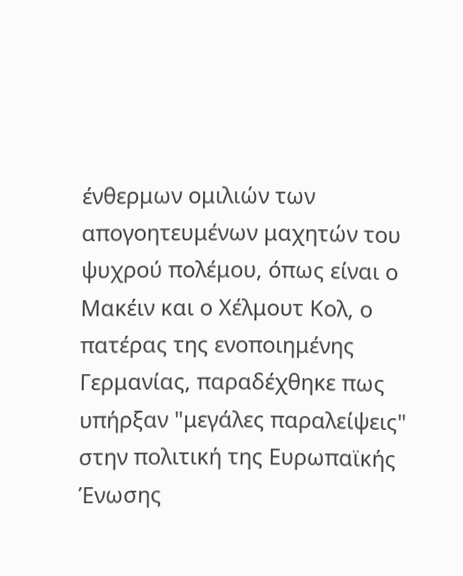ένθερμων ομιλιών των απογοητευμένων μαχητών του ψυχρού πολέμου, όπως είναι ο Μακέιν και ο Χέλμουτ Κολ, ο πατέρας της ενοποιημένης Γερμανίας, παραδέχθηκε πως υπήρξαν "μεγάλες παραλείψεις" στην πολιτική της Ευρωπαϊκής Ένωσης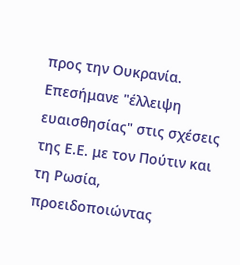προς την Ουκρανία. Επεσήμανε "έλλειψη ευαισθησίας" στις σχέσεις της Ε.Ε. με τον Πούτιν και τη Ρωσία, προειδοποιώντας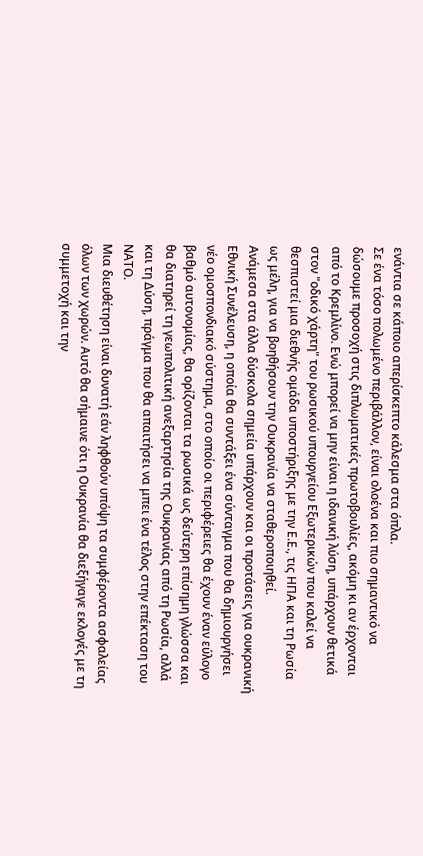ενάντια σε κάποιο απερίσκεπτο κάλεσμα στα όπλα.
Σε ένα τόσο πολωμένο περιβάλλον, είναι ολοένα και πιο σημαντικό να δώσουμε προσοχή στις διπλωματικές πρωτοβουλίες, ακόμη κι αν έρχονται από το Κρεμλίνο. Ενώ μπορεί να μην είναι η ιδανική λύση, υπάρχουν θετικά στον "οδικό χάρτη" του ρωσικού υπουργείου Εξωτερικών που καλεί να θεσπιστεί μια διεθνής ομάδα υποστήριξης με την Ε.Ε., τις ΗΠΑ και τη Ρωσία ως μέλη, για να βοηθήσουν την Ουκρανία να σταθεροποιηθεί.
Ανάμεσα στα άλλα δύσκολα σημεία υπάρχουν και οι προτάσεις για ουκρανική Εθνική Συνέλευση, η οποία θα συντάξει ένα σύνταγμα που θα δημιουργήσει νέο ομοσπονδιακό σύστημα, στο οποίο οι περιφέρειες θα έχουν έναν εύλογο βαθμό αυτονομίας, θα ορίζονται τα ρωσικά ως δεύτερη επίσημη γλώσσα και θα διατηρεί τη γεωπολιτική ανεξαρτησία της Ουκρανίας από τη Ρωσία, αλλά και τη Δύση, πράγμα που θα απαιτήσει να μπει ένα τέλος στην επέκταση του ΝΑΤΟ.
Μια διευθέτηση είναι δυνατή εάν ληφθούν υπόψη τα συμφέροντα ασφαλείας όλων των χωρών. Αυτό θα σήμαινε ότι η Ουκρανία θα διεξήγαγε εκλογές με τη συμμετοχή και την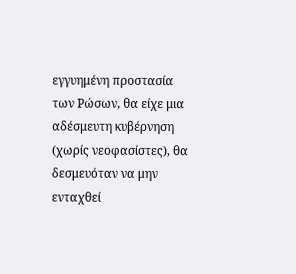εγγυημένη προστασία των Ρώσων, θα είχε μια αδέσμευτη κυβέρνηση (χωρίς νεοφασίστες), θα δεσμευόταν να μην ενταχθεί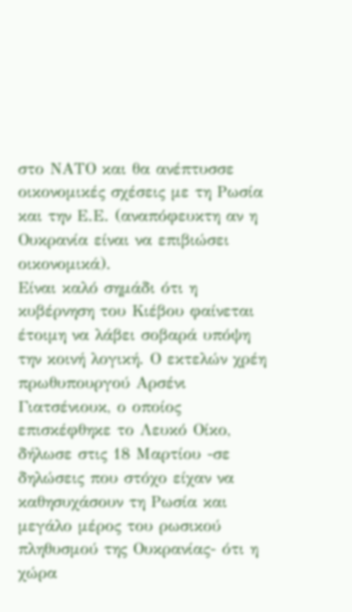στο ΝΑΤΟ και θα ανέπτυσσε οικονομικές σχέσεις με τη Ρωσία και την Ε.Ε. (αναπόφευκτη αν η Ουκρανία είναι να επιβιώσει οικονομικά).
Είναι καλό σημάδι ότι η κυβέρνηση του Κιέβου φαίνεται έτοιμη να λάβει σοβαρά υπόψη την κοινή λογική. Ο εκτελών χρέη πρωθυπουργού Αρσένι Γιατσένιουκ, ο οποίος επισκέφθηκε το Λευκό Οίκο, δήλωσε στις 18 Μαρτίου -σε δηλώσεις που στόχο είχαν να καθησυχάσουν τη Ρωσία και μεγάλο μέρος του ρωσικού πληθυσμού της Ουκρανίας- ότι η χώρα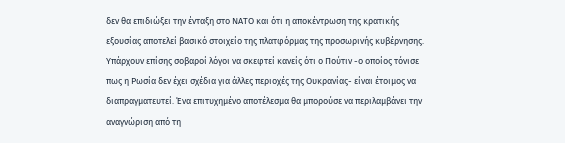δεν θα επιδιώξει την ένταξη στο ΝΑΤΟ και ότι η αποκέντρωση της κρατικής εξουσίας αποτελεί βασικό στοιχείο της πλατφόρμας της προσωρινής κυβέρνησης.
Υπάρχoυν επίσης σοβαροί λόγοι να σκεφτεί κανείς ότι ο Πούτιν -ο οποίος τόνισε πως η Ρωσία δεν έχει σχέδια για άλλες περιοχές της Ουκρανίας- είναι έτοιμος να διαπραγματευτεί. Ένα επιτυχημένο αποτέλεσμα θα μπορούσε να περιλαμβάνει την αναγνώριση από τη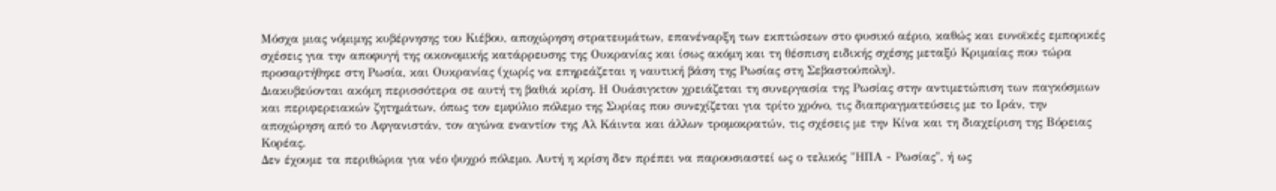Μόσχα μιας νόμιμης κυβέρνησης του Κιέβου, αποχώρηση στρατευμάτων, επανέναρξη των εκπτώσεων στο φυσικό αέριο, καθώς και ευνοϊκές εμπορικές σχέσεις για την αποφυγή της οικονομικής κατάρρευσης της Ουκρανίας και ίσως ακόμη και τη θέσπιση ειδικής σχέσης μεταξύ Κριμαίας που τώρα προσαρτήθηκε στη Ρωσία, και Ουκρανίας (χωρίς να επηρεάζεται η ναυτική βάση της Ρωσίας στη Σεβαστούπολη).
Διακυβεύονται ακόμη περισσότερα σε αυτή τη βαθιά κρίση. Η Ουάσιγκτον χρειάζεται τη συνεργασία της Ρωσίας στην αντιμετώπιση των παγκόσμιων και περιφερειακών ζητημάτων, όπως τον εμφύλιο πόλεμο της Συρίας που συνεχίζεται για τρίτο χρόνο, τις διαπραγματεύσεις με το Ιράν, την αποχώρηση από το Αφγανιστάν, τον αγώνα εναντίον της Αλ Κάιντα και άλλων τρομοκρατών, τις σχέσεις με την Κίνα και τη διαχείριση της Βόρειας Κορέας.
Δεν έχουμε τα περιθώρια για νέο ψυχρό πόλεμο. Αυτή η κρίση δεν πρέπει να παρουσιαστεί ως ο τελικός "ΗΠΑ - Ρωσίας", ή ως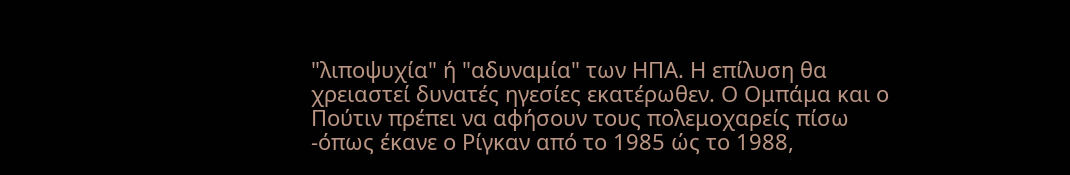"λιποψυχία" ή "αδυναμία" των ΗΠΑ. Η επίλυση θα χρειαστεί δυνατές ηγεσίες εκατέρωθεν. Ο Ομπάμα και ο Πούτιν πρέπει να αφήσουν τους πολεμοχαρείς πίσω -όπως έκανε ο Ρίγκαν από το 1985 ώς το 1988,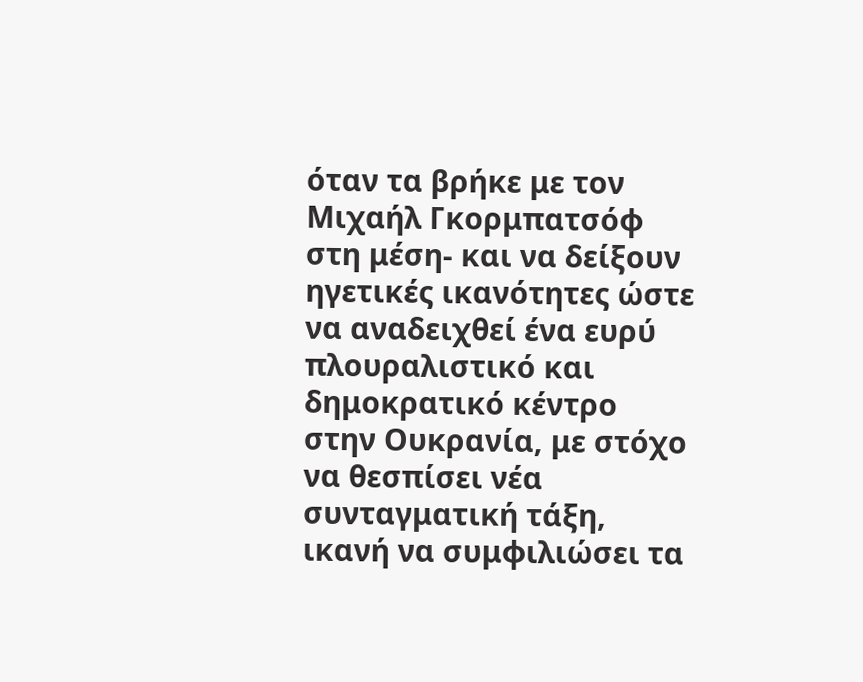όταν τα βρήκε με τον Μιχαήλ Γκορμπατσόφ στη μέση- και να δείξουν ηγετικές ικανότητες ώστε να αναδειχθεί ένα ευρύ πλουραλιστικό και δημοκρατικό κέντρο στην Ουκρανία, με στόχο να θεσπίσει νέα συνταγματική τάξη, ικανή να συμφιλιώσει τα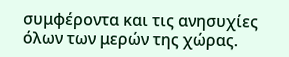συμφέροντα και τις ανησυχίες όλων των μερών της χώρας.